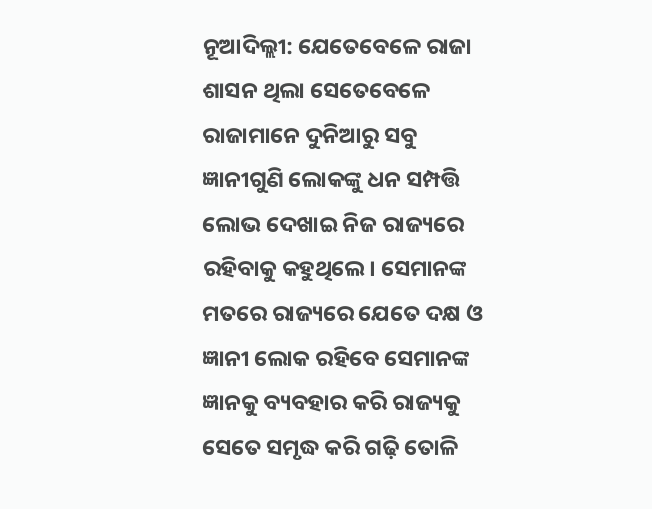ନୂଆଦିଲ୍ଲୀ: ଯେତେବେଳେ ରାଜା ଶାସନ ଥିଲା ସେତେବେଳେ ରାଜାମାନେ ଦୁନିଆରୁ ସବୁ ଜ୍ଞାନୀଗୁଣି ଲୋକଙ୍କୁ ଧନ ସମ୍ପତ୍ତି ଲୋଭ ଦେଖାଇ ନିଜ ରାଜ୍ୟରେ ରହିବାକୁ କହୁଥିଲେ। ସେମାନଙ୍କ ମତରେ ରାଜ୍ୟରେ ଯେତେ ଦକ୍ଷ ଓ ଜ୍ଞାନୀ ଲୋକ ରହିବେ ସେମାନଙ୍କ ଜ୍ଞାନକୁ ବ୍ୟବହାର କରି ରାଜ୍ୟକୁ ସେତେ ସମୃଦ୍ଧ କରି ଗଢ଼ି ତୋଳି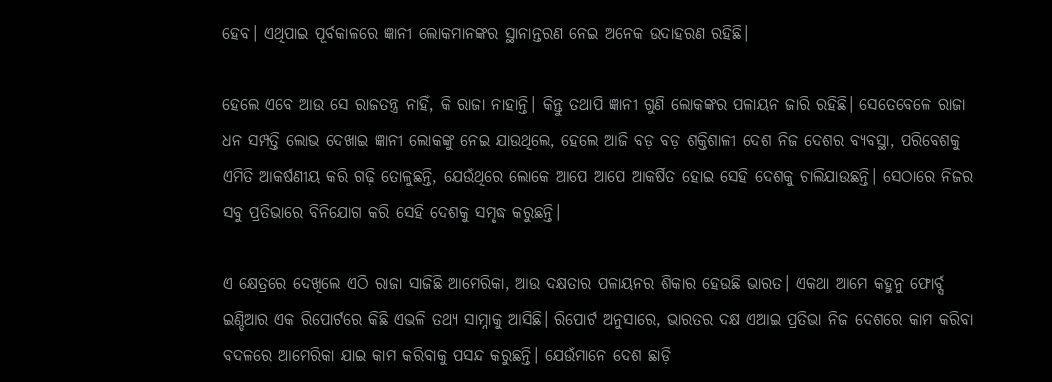ହେବ। ଏଥିପାଇ ପୂର୍ବକାଳରେ ଜ୍ଞାନୀ ଲୋକମାନଙ୍କର ସ୍ଥାନାନ୍ତରଣ ନେଇ ଅନେକ ଉଦାହରଣ ରହିଛି।

ହେଲେ ଏବେ ଆଉ ସେ ରାଜତନ୍ତ୍ର ନାହିଁ, କି ରାଜା ନାହାନ୍ତି। କିନ୍ତୁ ତଥାପି ଜ୍ଞାନୀ ଗୁଣି ଲୋକଙ୍କର ପଳାୟନ ଜାରି ରହିଛି। ସେତେବେଳେ ରାଜା ଧନ ସମ୍ପତ୍ତି ଲୋଭ ଦେଖାଇ ଜ୍ଞାନୀ ଲୋକଙ୍କୁ ନେଇ ଯାଉଥିଲେ, ହେଲେ ଆଜି ବଡ଼ ବଡ଼ ଶକ୍ତିଶାଳୀ ଦେଶ ନିଜ ଦେଶର ବ୍ୟବସ୍ଥା, ପରିବେଶକୁ ଏମିତି ଆକର୍ଷଣୀୟ କରି ଗଢ଼ି ତୋଳୁଛନ୍ତି, ଯେଉଁଥିରେ ଲୋକେ ଆପେ ଆପେ ଆକର୍ଷିତ ହୋଇ ସେହି ଦେଶକୁ ଚାଲିଯାଉଛନ୍ତି। ସେଠାରେ ନିଜର ସବୁ ପ୍ରତିଭାରେ ବିନିଯୋଗ କରି ସେହି ଦେଶକୁ ସମୃଦ୍ଧ କରୁଛନ୍ତି।

ଏ କ୍ଷେତ୍ରରେ ଦେଖିଲେ ଏଠି ରାଜା ସାଜିଛି ଆମେରିକା, ଆଉ ଦକ୍ଷତାର ପଳାୟନର ଶିକାର ହେଉଛି ଭାରତ। ଏକଥା ଆମେ କହୁନୁ ଫୋର୍ବ୍ସ ଇଣ୍ଡିଆର ଏକ ରିପୋର୍ଟରେ କିଛି ଏଭଳି ତଥ୍ୟ ସାମ୍ନାକୁ ଆସିଛି। ରିପୋର୍ଟ ଅନୁସାରେ, ଭାରତର ଦକ୍ଷ ଏଆଇ ପ୍ରତିଭା ନିଜ ଦେଶରେ କାମ କରିବା ବଦଳରେ ଆମେରିକା ଯାଇ କାମ କରିବାକୁ ପସନ୍ଦ କରୁଛନ୍ତି। ଯେଉଁମାନେ ଦେଶ ଛାଡ଼ି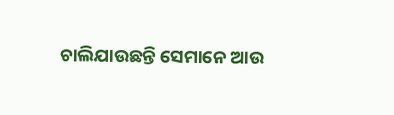ଚାଲିଯାଉଛନ୍ତି ସେମାନେ ଆଉ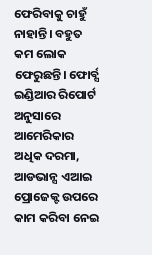ଫେରିବାକୁ ଚାହୁଁ ନାହାନ୍ତି। ବହୁତ କମ ଲୋକ ଫେରୁଛନ୍ତି। ଫୋର୍ବ୍ସ ଇଣ୍ଡିଆର ରିପୋର୍ଟ ଅନୁସାରେ ଆମେରିକାର ଅଧିକ ଦରମା, ଆଡଭାନ୍ସ ଏଆଇ ପ୍ରୋଜେକ୍ଟ ଉପରେ କାମ କରିବା ନେଇ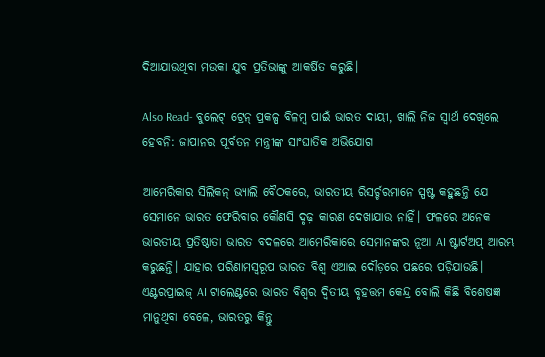ଦିଆଯାଉଥିବା ମଉକା ଯୁବ ପ୍ରତିଭାଙ୍କୁ ଆକର୍ଷିତ କରୁଛି।

Also Read- ବୁଲେଟ୍ ଟ୍ରେନ୍ ପ୍ରକଳ୍ପ ବିଳମ୍ବ ପାଇଁ ଭାରତ ଦାୟୀ, ଖାଲି ନିଜ ସ୍ୱାର୍ଥ ଦେଖିଲେ ହେବନି: ଜାପାନର ପୂର୍ବତନ ମନ୍ତ୍ରୀଙ୍କ ସାଂଘାତିକ ଅଭିଯୋଗ

ଆମେରିକାର ସିଲିକନ୍ ଭ୍ୟାଲି ବୈଠକରେ, ଭାରତୀୟ ରିସର୍ଚ୍ଚରମାନେ ସ୍ପଷ୍ଟ କହୁଛନ୍ତି ଯେ ସେମାନେ ଭାରତ ଫେରିବାର କୌଣସି ଦୃଢ଼ କାରଣ ଦେଖାଯାଉ ନାହିଁ। ଫଳରେ ଅନେକ ଭାରତୀୟ ପ୍ରତିଷ୍ଠାତା ଭାରତ ବଦଳରେ ଆମେରିକାରେ ସେମାନଙ୍କର ନୂଆ AI ଷ୍ଟାର୍ଟଅପ୍ ଆରମ୍ଭ କରୁଛନ୍ତି। ଯାହାର ପରିଣାମସ୍ୱରୂପ ଭାରତ ବିଶ୍ୱ ଏଆଇ ଦୌଡ଼ରେ ପଛରେ ପଡ଼ିଯାଉଛି। ଏଣ୍ଟରପ୍ରାଇଜ୍ AI ଟାଲେଣ୍ଟରେ ଭାରତ ବିଶ୍ୱର ଦ୍ୱିତୀୟ ବୃହତ୍ତମ କେନ୍ଦ୍ର ବୋଲି କିଛି ବିଶେଷଜ୍ଞ ମାନୁଥିବା ବେଳେ, ଭାରତରୁ କିନ୍ତୁ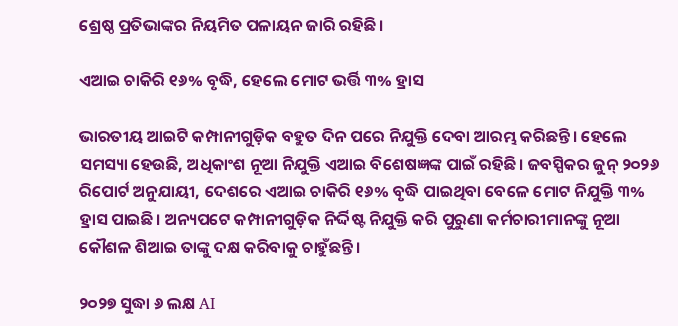ଶ୍ରେଷ୍ଠ ପ୍ରତିଭାଙ୍କର ନିୟମିତ ପଳାୟନ ଜାରି ରହିଛି।

ଏଆଇ ଚାକିରି ୧୬% ବୃଦ୍ଧି, ହେଲେ ମୋଟ ଭର୍ତ୍ତି ୩% ହ୍ରାସ

ଭାରତୀୟ ଆଇଟି କମ୍ପାନୀଗୁଡ଼ିକ ବହୁତ ଦିନ ପରେ ନିଯୁକ୍ତି ଦେବା ଆରମ୍ଭ କରିଛନ୍ତି। ହେଲେ ସମସ୍ୟା ହେଉଛି, ଅଧିକାଂଶ ନୂଆ ନିଯୁକ୍ତି ଏଆଇ ବିଶେଷଜ୍ଞଙ୍କ ପାଇଁ ରହିଛି। ଜବସ୍ପିକର ଜୁନ୍ ୨୦୨୬ ରିପୋର୍ଟ ଅନୁଯାୟୀ, ଦେଶରେ ଏଆଇ ଚାକିରି ୧୬% ବୃଦ୍ଧି ପାଇଥିବା ବେଳେ ମୋଟ ନିଯୁକ୍ତି ୩% ହ୍ରାସ ପାଇଛି। ଅନ୍ୟପଟେ କମ୍ପାନୀଗୁଡ଼ିକ ନିର୍ଦ୍ଦିଷ୍ଟ ନିଯୁକ୍ତି କରି ପୁରୁଣା କର୍ମଚାରୀମାନଙ୍କୁ ନୂଆ କୌଶଳ ଶିଆଇ ତାଙ୍କୁ ଦକ୍ଷ କରିବାକୁ ଚାହୁଁଛନ୍ତି।

୨୦୨୭ ସୁଦ୍ଧା ୬ ଲକ୍ଷ AI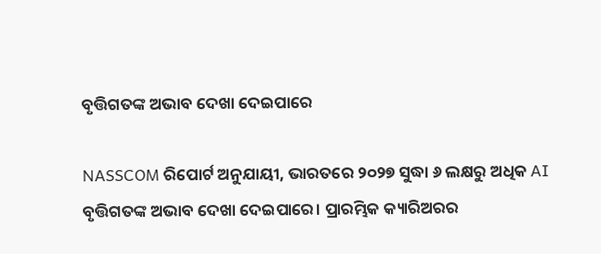ବୃତ୍ତିଗତଙ୍କ ଅଭାବ ଦେଖା ଦେଇପାରେ

NASSCOM ରିପୋର୍ଟ ଅନୁଯାୟୀ, ଭାରତରେ ୨୦୨୭ ସୁଦ୍ଧା ୬ ଲକ୍ଷରୁ ଅଧିକ AI ବୃତ୍ତିଗତଙ୍କ ଅଭାବ ଦେଖା ଦେଇପାରେ। ପ୍ରାରମ୍ଭିକ କ୍ୟାରିଅରର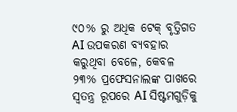୯୦% ରୁ ଅଧିକ ଟେକ୍ ବୃତ୍ତିଗତ AI ଉପକରଣ ବ୍ୟବହାର କରୁଥିବା ବେଳେ, କେବଳ ୨୩% ପ୍ରଫେସନାଲଙ୍କ ପାଖରେ ସ୍ୱତନ୍ତ୍ର ରୂପରେ AI ସିଷ୍ଟମଗୁଡ଼ିକୁ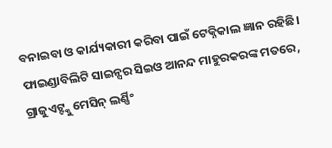ବନାଇବା ଓ କାର୍ଯ୍ୟକାରୀ କରିବା ପାଇଁ ଟେକ୍ନିକାଲ ଜ୍ଞାନ ରହିଛି। ଫାଇଣ୍ଡାବିଲିଟି ସାଇନ୍ସର ସିଇଓ ଆନନ୍ଦ ମାହୁରକରଙ୍କ ମତରେ, ଗ୍ରାଜୁଏଟ୍ଙ୍କୁ ମେସିନ୍ ଲର୍ଣ୍ଣିଂ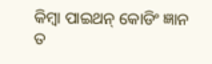କିମ୍ବା ପାଇଥନ୍ କୋଡିଂ ଜ୍ଞାନ ତ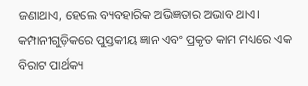ଜଣାଥାଏ, ହେଲେ ବ୍ୟବହାରିକ ଅଭିଜ୍ଞତାର ଅଭାବ ଥାଏ। କମ୍ପାନୀଗୁଡ଼ିକରେ ପୁସ୍ତକୀୟ ଜ୍ଞାନ ଏବଂ ପ୍ରକୃତ କାମ ମଧ୍ୟରେ ଏକ ବିରାଟ ପାର୍ଥକ୍ୟ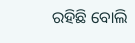ରହିଛି ବୋଲି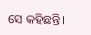ସେ କହିଛନ୍ତି।